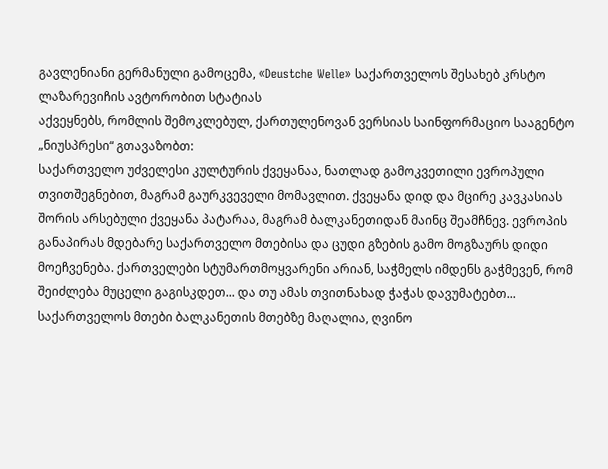გავლენიანი გერმანული გამოცემა, «Deustche Welle» საქართველოს შესახებ კრსტო ლაზარევიჩის ავტორობით სტატიას
აქვეყნებს, რომლის შემოკლებულ, ქართულენოვან ვერსიას საინფორმაციო სააგენტო „ნიუსპრესი“ გთავაზობთ:
საქართველო უძველესი კულტურის ქვეყანაა, ნათლად გამოკვეთილი ევროპული თვითშეგნებით, მაგრამ გაურკვეველი მომავლით. ქვეყანა დიდ და მცირე კავკასიას შორის არსებული ქვეყანა პატარაა, მაგრამ ბალკანეთიდან მაინც შეამჩნევ. ევროპის განაპირას მდებარე საქართველო მთებისა და ცუდი გზების გამო მოგზაურს დიდი მოეჩვენება. ქართველები სტუმართმოყვარენი არიან, საჭმელს იმდენს გაჭმევენ, რომ შეიძლება მუცელი გაგისკდეთ... და თუ ამას თვითნახად ჭაჭას დავუმატებთ... საქართველოს მთები ბალკანეთის მთებზე მაღალია, ღვინო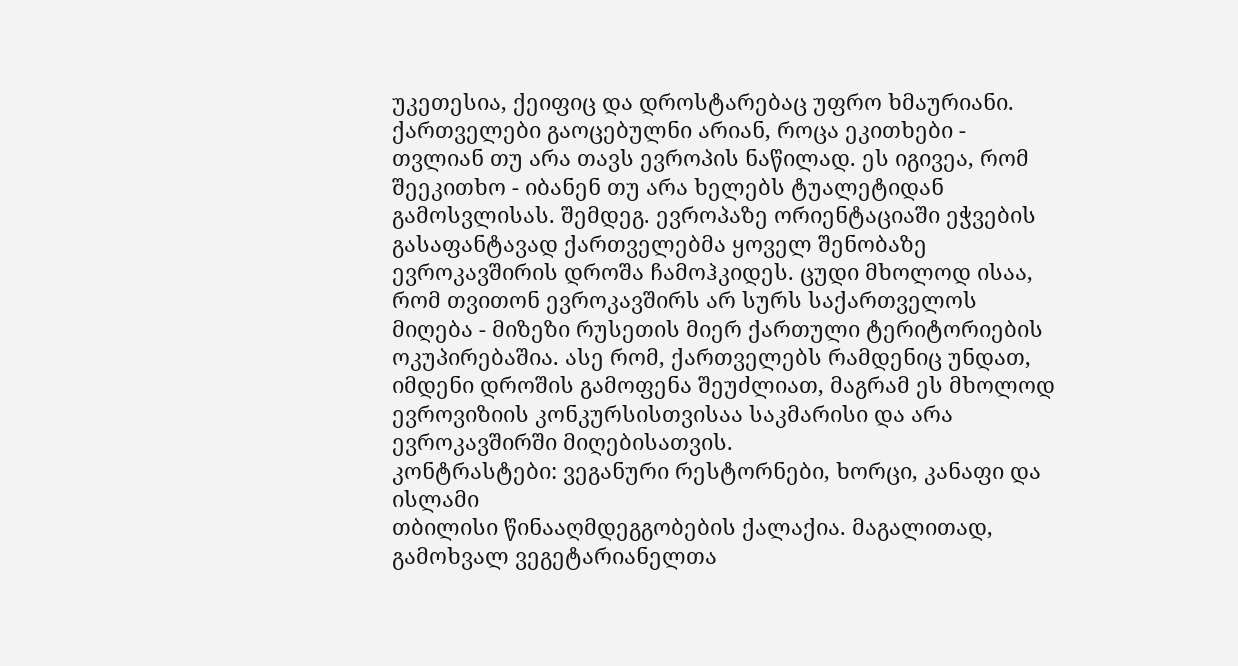უკეთესია, ქეიფიც და დროსტარებაც უფრო ხმაურიანი.
ქართველები გაოცებულნი არიან, როცა ეკითხები - თვლიან თუ არა თავს ევროპის ნაწილად. ეს იგივეა, რომ შეეკითხო - იბანენ თუ არა ხელებს ტუალეტიდან გამოსვლისას. შემდეგ. ევროპაზე ორიენტაციაში ეჭვების გასაფანტავად ქართველებმა ყოველ შენობაზე ევროკავშირის დროშა ჩამოჰკიდეს. ცუდი მხოლოდ ისაა, რომ თვითონ ევროკავშირს არ სურს საქართველოს მიღება - მიზეზი რუსეთის მიერ ქართული ტერიტორიების ოკუპირებაშია. ასე რომ, ქართველებს რამდენიც უნდათ, იმდენი დროშის გამოფენა შეუძლიათ, მაგრამ ეს მხოლოდ ევროვიზიის კონკურსისთვისაა საკმარისი და არა ევროკავშირში მიღებისათვის.
კონტრასტები: ვეგანური რესტორნები, ხორცი, კანაფი და ისლამი
თბილისი წინააღმდეგგობების ქალაქია. მაგალითად, გამოხვალ ვეგეტარიანელთა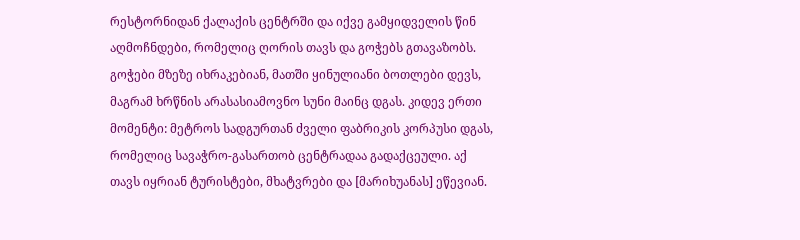რესტორნიდან ქალაქის ცენტრში და იქვე გამყიდველის წინ აღმოჩნდები, რომელიც ღორის თავს და გოჭებს გთავაზობს. გოჭები მზეზე იხრაკებიან, მათში ყინულიანი ბოთლები დევს, მაგრამ ხრწნის არასასიამოვნო სუნი მაინც დგას. კიდევ ერთი მომენტი: მეტროს სადგურთან ძველი ფაბრიკის კორპუსი დგას, რომელიც სავაჭრო-გასართობ ცენტრადაა გადაქცეული. აქ თავს იყრიან ტურისტები, მხატვრები და [მარიხუანას] ეწევიან.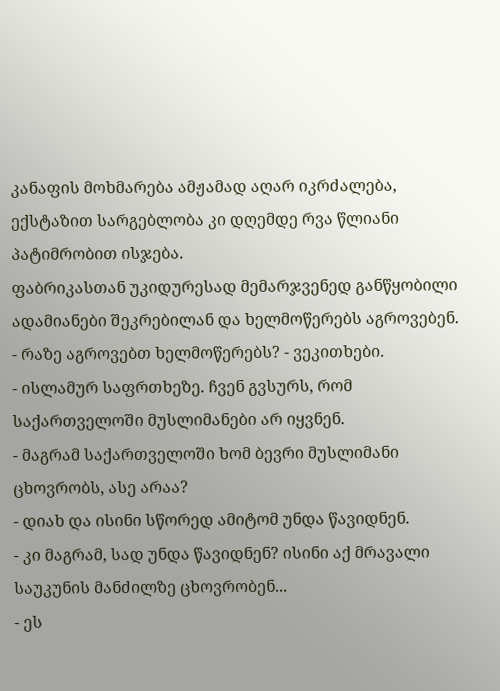კანაფის მოხმარება ამჟამად აღარ იკრძალება, ექსტაზით სარგებლობა კი დღემდე რვა წლიანი პატიმრობით ისჯება.
ფაბრიკასთან უკიდურესად მემარჯვენედ განწყობილი ადამიანები შეკრებილან და ხელმოწერებს აგროვებენ.
- რაზე აგროვებთ ხელმოწერებს? - ვეკითხები.
- ისლამურ საფრთხეზე. ჩვენ გვსურს, რომ საქართველოში მუსლიმანები არ იყვნენ.
- მაგრამ საქართველოში ხომ ბევრი მუსლიმანი ცხოვრობს, ასე არაა?
- დიახ და ისინი სწორედ ამიტომ უნდა წავიდნენ.
- კი მაგრამ, სად უნდა წავიდნენ? ისინი აქ მრავალი საუკუნის მანძილზე ცხოვრობენ...
- ეს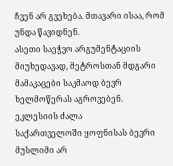ჩვენ არ გვეხება. მთავარი ისაა, რომ უნდა წავიდნენ.
ასეთი საეჭვო არგუმენტაციის მიუხედავად, მეტროსთან მდგარი მამაკაცები საკმაოდ ბევრ ხელმოწერას აგროვებენ.
ეკლესიის ძალა
საქართველოში ყოფნისას ბევრი მუსლიმი არ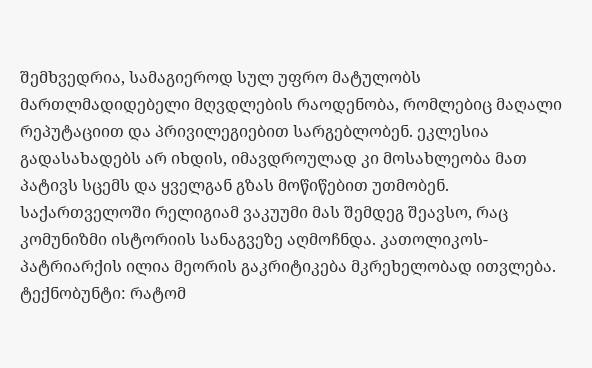შემხვედრია, სამაგიეროდ სულ უფრო მატულობს მართლმადიდებელი მღვდლების რაოდენობა, რომლებიც მაღალი რეპუტაციით და პრივილეგიებით სარგებლობენ. ეკლესია გადასახადებს არ იხდის, იმავდროულად კი მოსახლეობა მათ პატივს სცემს და ყველგან გზას მოწიწებით უთმობენ. საქართველოში რელიგიამ ვაკუუმი მას შემდეგ შეავსო, რაც კომუნიზმი ისტორიის სანაგვეზე აღმოჩნდა. კათოლიკოს-პატრიარქის ილია მეორის გაკრიტიკება მკრეხელობად ითვლება.
ტექნობუნტი: რატომ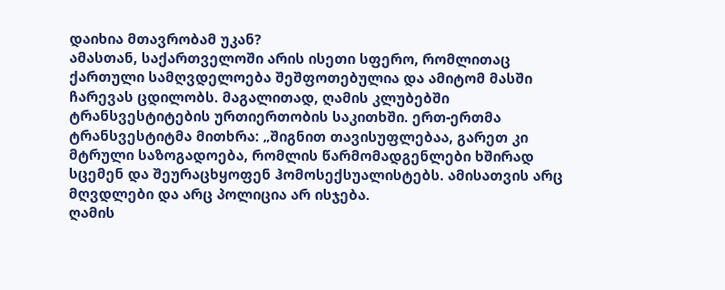დაიხია მთავრობამ უკან?
ამასთან, საქართველოში არის ისეთი სფერო, რომლითაც ქართული სამღვდელოება შეშფოთებულია და ამიტომ მასში ჩარევას ცდილობს. მაგალითად, ღამის კლუბებში ტრანსვესტიტების ურთიერთობის საკითხში. ერთ-ერთმა ტრანსვესტიტმა მითხრა: „შიგნით თავისუფლებაა, გარეთ კი მტრული საზოგადოება, რომლის წარმომადგენლები ხშირად სცემენ და შეურაცხყოფენ ჰომოსექსუალისტებს. ამისათვის არც მღვდლები და არც პოლიცია არ ისჯება.
ღამის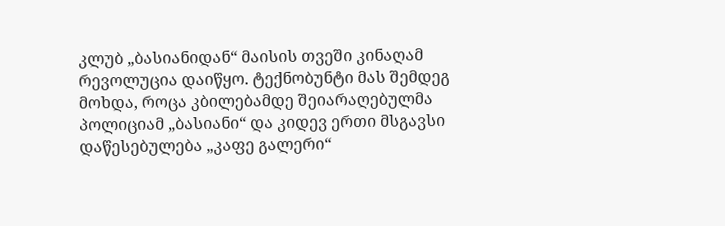კლუბ „ბასიანიდან“ მაისის თვეში კინაღამ რევოლუცია დაიწყო. ტექნობუნტი მას შემდეგ მოხდა, როცა კბილებამდე შეიარაღებულმა პოლიციამ „ბასიანი“ და კიდევ ერთი მსგავსი დაწესებულება „კაფე გალერი“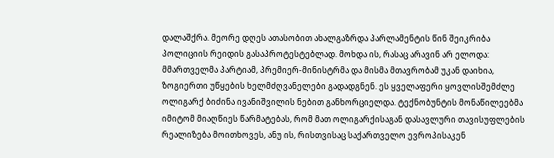დალაშქრა. მეორე დღეს ათასობით ახალგაზრდა პარლამენტის წინ შეიკრიბა პოლიციის რეიდის გასაპროტესტებლად. მოხდა ის, რასაც არავინ არ ელოდა: მმართველმა პარტიამ, პრემიერ-მინისტრმა და მისმა მთავრობამ უკან დაიხია, ზოგიერთი უწყების ხელმძღვანელები გადადგნენ. ეს ყველაფერი ყოვლისშემძლე ოლიგარქ ბიძინა ივანიშვილის ნებით განხორციელდა. ტექნობუნტის მონაწილეებმა იმიტომ მიაღწიეს წარმატებას, რომ მათ ოლიგარქისაგან დასავლური თავისუფლების რეალიზება მოითხოვეს, ანუ ის, რისთვისაც საქართველო ევროპისაკენ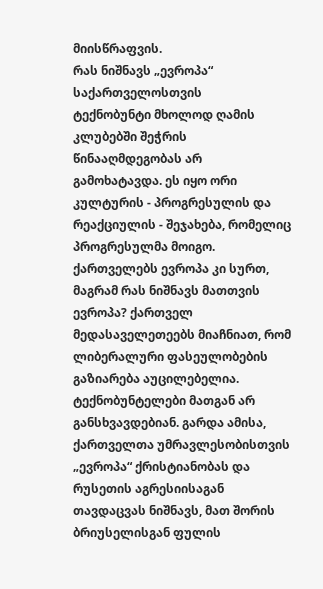მიისწრაფვის.
რას ნიშნავს „ევროპა“ საქართველოსთვის
ტექნობუნტი მხოლოდ ღამის კლუბებში შეჭრის წინააღმდეგობას არ გამოხატავდა. ეს იყო ორი კულტურის - პროგრესულის და რეაქციულის - შეჯახება, რომელიც პროგრესულმა მოიგო. ქართველებს ევროპა კი სურთ, მაგრამ რას ნიშნავს მათთვის ევროპა? ქართველ მედასაველეთეებს მიაჩნიათ, რომ ლიბერალური ფასეულობების გაზიარება აუცილებელია. ტექნობუნტელები მათგან არ განსხვავდებიან. გარდა ამისა, ქართველთა უმრავლესობისთვის „ევროპა“ ქრისტიანობას და რუსეთის აგრესიისაგან თავდაცვას ნიშნავს, მათ შორის ბრიუსელისგან ფულის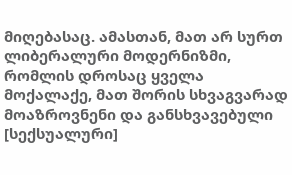მიღებასაც. ამასთან, მათ არ სურთ ლიბერალური მოდერნიზმი, რომლის დროსაც ყველა მოქალაქე, მათ შორის სხვაგვარად მოაზროვნენი და განსხვავებული [სექსუალური]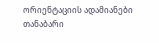ორიენტაციის ადამიანები თანაბარი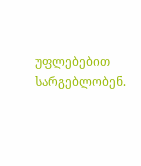უფლებებით სარგებლობენ.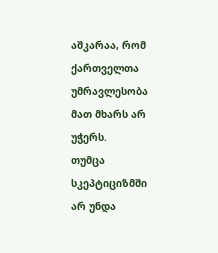აშკარაა, რომ ქართველთა უმრავლესობა მათ მხარს არ უჭერს.
თუმცა სკეპტიციზმში არ უნდა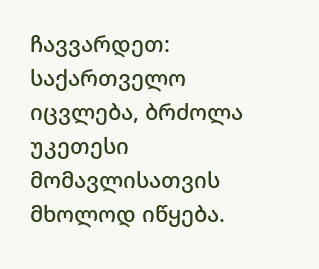ჩავვარდეთ: საქართველო იცვლება, ბრძოლა უკეთესი მომავლისათვის მხოლოდ იწყება.